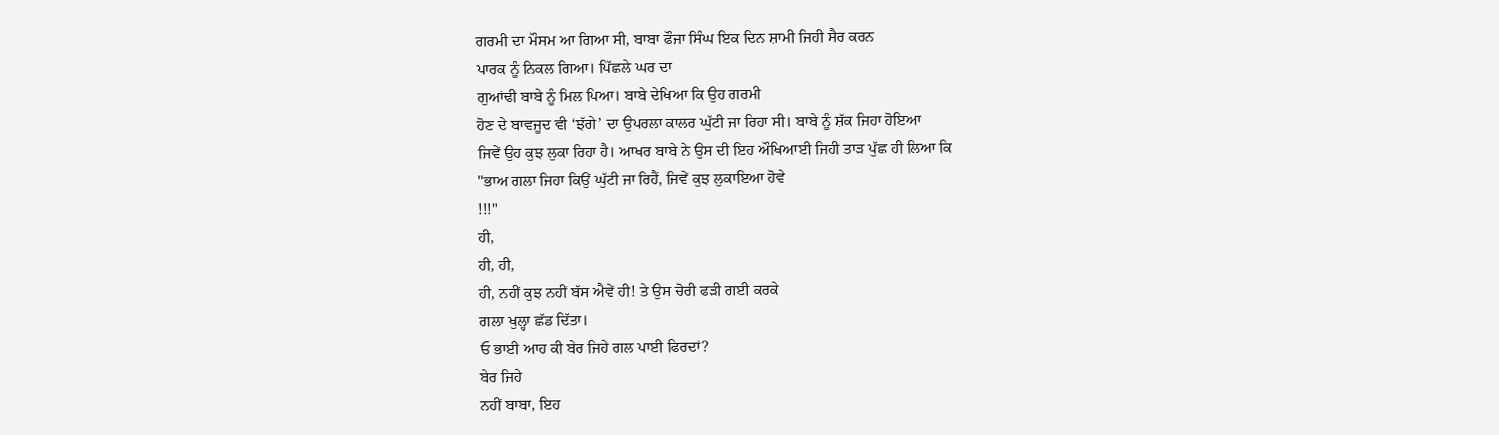ਗਰਮੀ ਦਾ ਮੌਸਮ ਆ ਗਿਆ ਸੀ, ਬਾਬਾ ਫੌਜਾ ਸਿੰਘ ਇਕ ਦਿਨ ਸ਼ਾਮੀ ਜਿਹੀ ਸੈਰ ਕਰਨ
ਪਾਰਕ ਨੂੰ ਨਿਕਲ ਗਿਆ। ਪਿੱਛਲੇ ਘਰ ਦਾ
ਗੁਆਂਢੀ ਬਾਬੇ ਨੂੰ ਮਿਲ ਪਿਆ। ਬਾਬੇ ਦੇਖਿਆ ਕਿ ਉਹ ਗਰਮੀ
ਹੋਣ ਦੇ ਬਾਵਜੂਦ ਵੀ ‘ਝੱਗੇ’ ਦਾ ਉਪਰਲਾ ਕਾਲਰ ਘੁੱਟੀ ਜਾ ਰਿਹਾ ਸੀ। ਬਾਬੇ ਨੂੰ ਸ਼ੱਕ ਜਿਹਾ ਹੋਇਆ
ਜਿਵੇਂ ਉਹ ਕੁਝ ਲੁਕਾ ਰਿਹਾ ਹੈ। ਆਖਰ ਬਾਬੇ ਨੇ ਉਸ ਦੀ ਇਹ ਔਖਿਆਈ ਜਿਹੀ ਤਾੜ ਪੁੱਛ ਹੀ ਲਿਆ ਕਿ
"ਭਾਅ ਗਲਾ ਜਿਹਾ ਕਿਉਂ ਘੁੱਟੀ ਜਾ ਰਿਹੈਂ, ਜਿਵੇਂ ਕੁਝ ਲੁਕਾਇਆ ਹੋਵੇ
!!!"
ਹੀ,
ਹੀ, ਹੀ,
ਹੀ, ਨਹੀਂ ਕੁਝ ਨਹੀਂ ਬੱਸ ਐਵੇਂ ਹੀ! ਤੇ ਉਸ ਚੋਰੀ ਫੜੀ ਗਈ ਕਰਕੇ
ਗਲਾ ਖੁਲ੍ਹਾ ਛੱਡ ਦਿੱਤਾ।
ਓ ਭਾਈ ਆਹ ਕੀ ਬੇਰ ਜਿਹੇ ਗਲ ਪਾਈ ਫਿਰਦਾਂ?
ਬੇਰ ਜਿਹੇ
ਨਹੀਂ ਬਾਬਾ, ਇਹ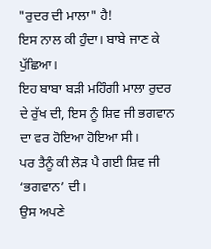"ਰੁਦਰ ਦੀ ਮਾਲਾ" ਹੈ!
ਇਸ ਨਾਲ ਕੀ ਹੁੰਦਾ। ਬਾਬੇ ਜਾਣ ਕੇ ਪੁੱਛਿਆ।
ਇਹ ਬਾਬਾ ਬੜੀ ਮਹਿੰਗੀ ਮਾਲਾ ਰੁਦਰ ਦੇ ਰੁੱਖ ਦੀ, ਇਸ ਨੂੰ ਸ਼ਿਵ ਜੀ ਭਗਵਾਨ
ਦਾ ਵਰ ਹੋਇਆ ਹੋਇਆ ਸੀ।
ਪਰ ਤੈਨੂੰ ਕੀ ਲੋੜ ਪੈ ਗਈ ਸ਼ਿਵ ਜੀ ‘ਭਗਵਾਨ’ ਦੀ।
ਉਸ ਅਪਣੇ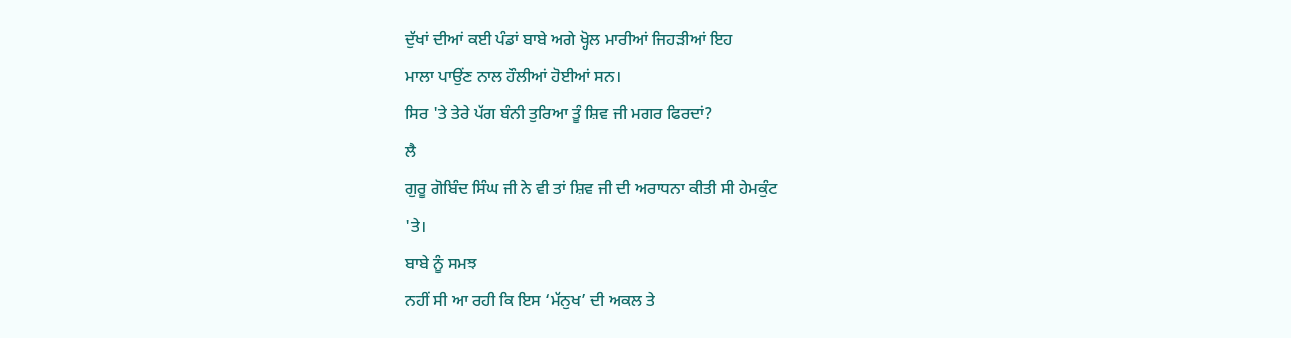ਦੁੱਖਾਂ ਦੀਆਂ ਕਈ ਪੰਡਾਂ ਬਾਬੇ ਅਗੇ ਖ੍ਹੋਲ ਮਾਰੀਆਂ ਜਿਹੜੀਆਂ ਇਹ
ਮਾਲਾ ਪਾਉਂਣ ਨਾਲ ਹੌਲੀਆਂ ਹੋਈਆਂ ਸਨ।
ਸਿਰ 'ਤੇ ਤੇਰੇ ਪੱਗ ਬੰਨੀ ਤੁਰਿਆ ਤੂੰ ਸ਼ਿਵ ਜੀ ਮਗਰ ਫਿਰਦਾਂ?
ਲੈ
ਗੁਰੂ ਗੋਬਿੰਦ ਸਿੰਘ ਜੀ ਨੇ ਵੀ ਤਾਂ ਸ਼ਿਵ ਜੀ ਦੀ ਅਰਾਧਨਾ ਕੀਤੀ ਸੀ ਹੇਮਕੁੰਟ
'ਤੇ।
ਬਾਬੇ ਨੂੰ ਸਮਝ
ਨਹੀਂ ਸੀ ਆ ਰਹੀ ਕਿ ਇਸ ‘ਮੱਨੁਖ’ ਦੀ ਅਕਲ ਤੇ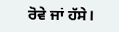ਰੋਵੇ ਜਾਂ ਹੱਸੇ।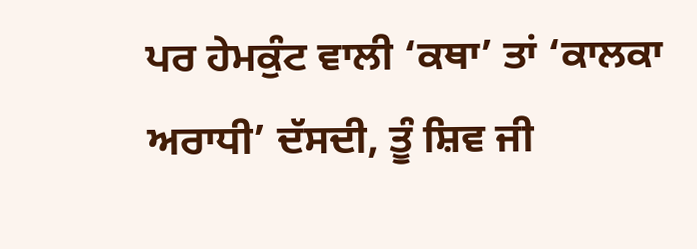ਪਰ ਹੇਮਕੁੰਟ ਵਾਲੀ ‘ਕਥਾ’ ਤਾਂ ‘ਕਾਲਕਾ ਅਰਾਧੀ’ ਦੱਸਦੀ, ਤੂੰ ਸ਼ਿਵ ਜੀ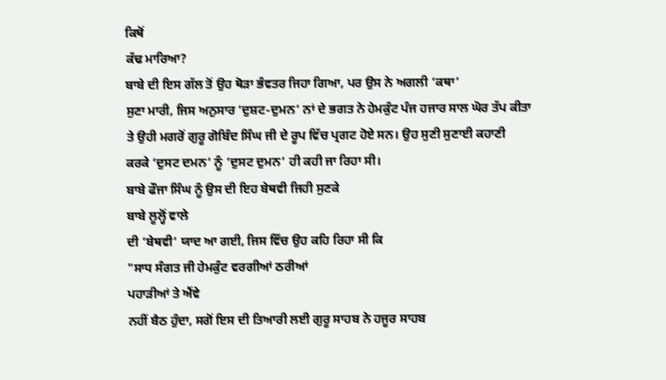ਕਿਥੋਂ
ਕੱਢ ਮਾਰਿਆ?
ਬਾਬੇ ਦੀ ਇਸ ਗੱਲ ਤੋਂ ਉਹ ਥੋੜਾ ਭੰਵਤਰ ਜਿਹਾ ਗਿਆ, ਪਰ ਉਸ ਨੇ ਅਗਲੀ ‘ਕਥਾ’
ਸੁਣਾ ਮਾਰੀ, ਜਿਸ ਅਨੁਸਾਰ ‘ਦੁਸ਼ਟ-ਦੁਮਨ’ ਨਾਂ ਦੇ ਭਗਤ ਨੇ ਹੇਮਕੁੰਟ ਪੰਜ ਹਜਾਰ ਸਾਲ ਘੋਰ ਤੱਪ ਕੀਤਾ
ਤੇ ਉਹੀ ਮਗਰੋਂ ਗੁਰੂ ਗੋਬਿੰਦ ਸਿੰਘ ਜੀ ਦੇ ਰੂਪ ਵਿੱਚ ਪ੍ਰਗਟ ਹੋਏ ਸਨ। ਉਹ ਸੁਣੀ ਸੁਣਾਈ ਕਹਾਣੀ
ਕਰਕੇ ‘ਦੁਸਟ ਦਮਨ’ ਨੂੰ ‘ਦੁਸਟ ਦੁਮਨ’ ਹੀ ਕਹੀ ਜਾ ਰਿਹਾ ਸੀ।
ਬਾਬੇ ਫੌਜਾ ਸਿੰਘ ਨੂੰ ਉਸ ਦੀ ਇਹ ਬੇਥਵੀ ਜਿਹੀ ਸੁਣਕੇ
ਬਾਬੇ ਲੂਲ੍ਹੋਂ ਵਾਲੇ
ਦੀ ‘ਬੇਥਵੀ’ ਯਾਦ ਆ ਗਈ, ਜਿਸ ਵਿੱਚ ਉਹ ਕਹਿ ਰਿਹਾ ਸੀ ਕਿ
"ਸਾਧ ਸੰਗਤ ਜੀ ਹੇਮਕੁੰਟ ਵਰਗੀਆਂ ਠਰੀਆਂ
ਪਹਾੜੀਆਂ ਤੇ ਐਂਵੇ
ਨਹੀਂ ਬੈਠ ਹੁੰਦਾ, ਸਗੋਂ ਇਸ ਦੀ ਤਿਆਰੀ ਲਈ ਗੁਰੂ ਸਾਹਬ ਨੇ ਹਜੂਰ ਸਾਹਬ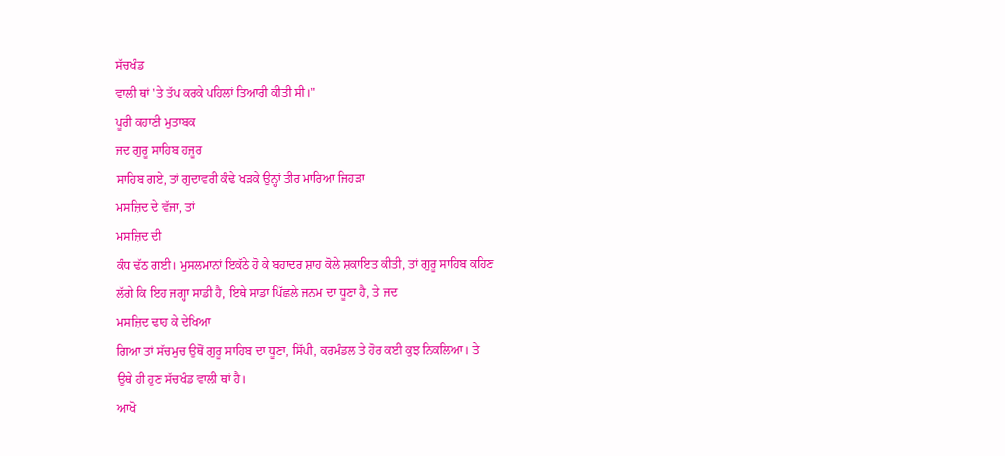ਸੱਚਖੰਡ
ਵਾਲੀ ਥਾਂ 'ਤੇ ਤੱਪ ਕਰਕੇ ਪਹਿਲਾਂ ਤਿਆਰੀ ਕੀਤੀ ਸੀ।"
ਪੂਰੀ ਕਹਾਣੀ ਮੁਤਾਬਕ
ਜਦ ਗੁਰੂ ਸਾਹਿਬ ਹਜੂਰ
ਸਾਹਿਬ ਗਏ, ਤਾਂ ਗੁਦਾਵਰੀ ਕੰਢੇ ਖੜਕੇ ਉਨ੍ਹਾਂ ਤੀਰ ਮਾਰਿਆ ਜਿਹੜਾ
ਮਸਜ਼ਿਦ ਦੇ ਵੱਜਾ, ਤਾਂ
ਮਸਜ਼ਿਦ ਦੀ
ਕੰਧ ਢੱਠ ਗਈ। ਮੁਸਲਮਾਨਾਂ ਇਕੱਠੇ ਹੋ ਕੇ ਬਹਾਦਰ ਸ਼ਾਹ ਕੋਲੇ ਸ਼ਕਾਇਤ ਕੀਤੀ, ਤਾਂ ਗੁਰੂ ਸਾਹਿਬ ਕਹਿਣ
ਲੱਗੇ ਕਿ ਇਹ ਜਗ੍ਹਾ ਸਾਡੀ ਹੈ, ਇਥੇ ਸਾਡਾ ਪਿੱਛਲੇ ਜਨਮ ਦਾ ਧੂਣਾ ਹੈ, ਤੇ ਜਦ
ਮਸਜ਼ਿਦ ਢਾਹ ਕੇ ਦੇਖਿਆ
ਗਿਆ ਤਾਂ ਸੱਚਮੁਚ ਉਥੋਂ ਗੁਰੂ ਸਾਹਿਬ ਦਾ ਧੂਣਾ, ਸਿੱਪੀ, ਕਰਮੰਡਲ ਤੇ ਹੋਰ ਕਈ ਕੁਝ ਨਿਕਲਿਆ। ਤੇ
ਉਥੇ ਹੀ ਹੁਣ ਸੱਚਖੰਡ ਵਾਲੀ ਥਾਂ ਹੈ।
ਆਖੋ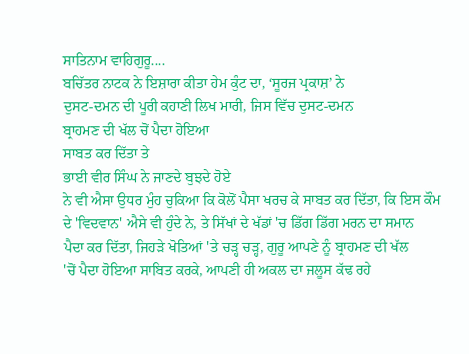ਸਾਤਿਨਾਮ ਵਾਹਿਗੁਰੂ....
ਬਚਿੱਤਰ ਨਾਟਕ ਨੇ ਇਸ਼ਾਰਾ ਕੀਤਾ ਹੇਮ ਕੁੰਟ ਦਾ, ‘ਸੂਰਜ ਪ੍ਰਕਾਸ਼’ ਨੇ
ਦੁਸਟ-ਦਮਨ ਦੀ ਪੂਰੀ ਕਹਾਣੀ ਲਿਖ ਮਾਰੀ, ਜਿਸ ਵਿੱਚ ਦੁਸਟ-ਦਮਨ
ਬ੍ਰਾਹਮਣ ਦੀ ਖੱਲ ਚੋਂ ਪੈਦਾ ਹੋਇਆ
ਸਾਬਤ ਕਰ ਦਿੱਤਾ ਤੇ
ਭਾਈ ਵੀਰ ਸਿੰਘ ਨੇ ਜਾਣਦੇ ਬੁਝਦੇ ਹੋਏ
ਨੇ ਵੀ ਐਸਾ ਉਧਰ ਮੁੰਹ ਚੁਕਿਆ ਕਿ ਕੋਲੋਂ ਪੈਸਾ ਖਰਚ ਕੇ ਸਾਬਤ ਕਰ ਦਿੱਤਾ, ਕਿ ਇਸ ਕੌਮ
ਦੇ 'ਵਿਦਵਾਨ' ਐਸੇ ਵੀ ਹੁੰਦੇ ਨੇ, ਤੇ ਸਿੱਖਾਂ ਦੇ ਖੱਡਾਂ 'ਚ ਡਿੱਗ ਡਿੱਗ ਮਰਨ ਦਾ ਸਮਾਨ
ਪੈਦਾ ਕਰ ਦਿੱਤਾ, ਜਿਹੜੇ ਖੋਤਿਆਂ 'ਤੇ ਚੜ੍ਹ ਚੜ੍ਹ, ਗੁਰੂ ਆਪਣੇ ਨੂੰ ਬ੍ਰਾਹਮਣ ਦੀ ਖੱਲ
'ਚੋਂ ਪੈਦਾ ਹੋਇਆ ਸਾਬਿਤ ਕਰਕੇ, ਆਪਣੀ ਹੀ ਅਕਲ ਦਾ ਜਲੂਸ ਕੱਢ ਰਹੇ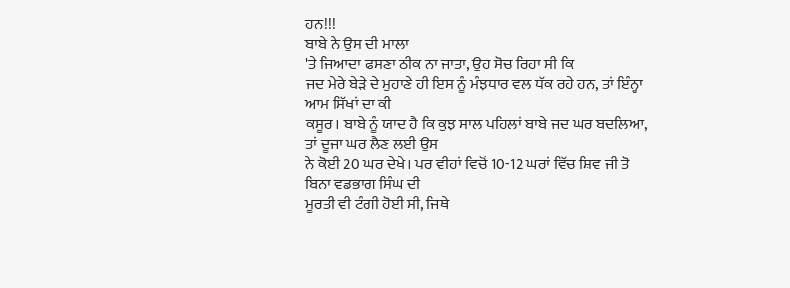ਹਨ!!!
ਬਾਬੇ ਨੇ ਉਸ ਦੀ ਮਾਲਾ
'ਤੇ ਜਿਆਦਾ ਫਸਣਾ ਠੀਕ ਨਾ ਜਾਤਾ, ਉਹ ਸੋਚ ਰਿਹਾ ਸੀ ਕਿ
ਜਦ ਮੇਰੇ ਬੇੜੇ ਦੇ ਮੁਹਾਣੇ ਹੀ ਇਸ ਨੂੰ ਮੰਝਧਾਰ ਵਲ ਧੱਕ ਰਹੇ ਹਨ, ਤਾਂ ਇੰਨ੍ਹਾ ਆਮ ਸਿੱਖਾਂ ਦਾ ਕੀ
ਕਸੂਰ। ਬਾਬੇ ਨੂੰ ਯਾਦ ਹੈ ਕਿ ਕੁਝ ਸਾਲ ਪਹਿਲਾਂ ਬਾਬੇ ਜਦ ਘਰ ਬਦਲਿਆ, ਤਾਂ ਦੂਜਾ ਘਰ ਲੈਣ ਲਈ ਉਸ
ਨੇ ਕੋਈ 20 ਘਰ ਦੇਖੇ। ਪਰ ਵੀਹਾਂ ਵਿਚੋਂ 10-12 ਘਰਾਂ ਵਿੱਚ ਸ਼ਿਵ ਜੀ ਤੋ ਬਿਨਾ ਵਡਭਾਗ ਸਿੰਘ ਦੀ
ਮੂਰਤੀ ਵੀ ਟੰਗੀ ਹੋਈ ਸੀ, ਜਿਥੇ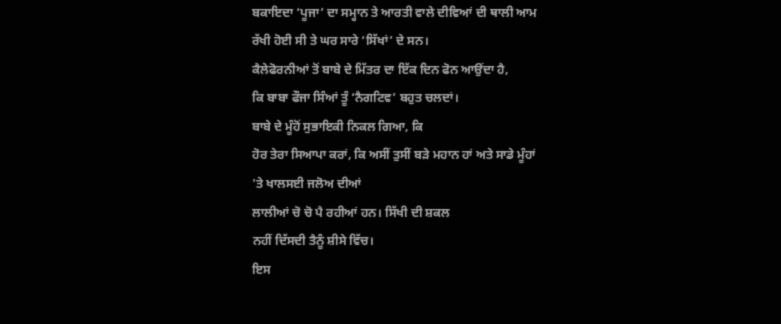ਬਕਾਇਦਾ ‘ਪੂਜਾ’ ਦਾ ਸਮ੍ਹਾਨ ਤੇ ਆਰਤੀ ਵਾਲੇ ਦੀਵਿਆਂ ਦੀ ਥਾਲੀ ਆਮ
ਰੱਖੀ ਹੋਈ ਸੀ ਤੇ ਘਰ ਸਾਰੇ ‘ਸਿੱਖਾਂ’ ਦੇ ਸਨ।
ਕੈਲੇਫੋਰਨੀਆਂ ਤੋਂ ਬਾਬੇ ਦੇ ਮਿੱਤਰ ਦਾ ਇੱਕ ਦਿਨ ਫੋਨ ਆਉਂਦਾ ਹੈ,
ਕਿ ਬਾਬਾ ਫੌਜਾ ਸਿੰਆਂ ਤੂੰ ‘ਨੈਗਟਿਵ’ ਬਹੁਤ ਚਲਦਾਂ।
ਬਾਬੇ ਦੇ ਮੂੰਹੋਂ ਸੁਭਾਇਕੀ ਨਿਕਲ ਗਿਆ, ਕਿ
ਹੋਰ ਤੇਰਾ ਸਿਆਪਾ ਕਰਾਂ, ਕਿ ਅਸੀਂ ਤੁਸੀਂ ਬੜੇ ਮਹਾਨ ਹਾਂ ਅਤੇ ਸਾਡੇ ਮੂੰਹਾਂ
'ਤੇ ਖਾਲਸਈ ਜਲੋਅ ਦੀਆਂ
ਲਾਲੀਆਂ ਚੋ ਚੋ ਪੈ ਰਹੀਆਂ ਹਨ। ਸਿੱਖੀ ਦੀ ਸ਼ਕਲ
ਨਹੀਂ ਦਿੱਸਦੀ ਤੈਨੂੰ ਸ਼ੀਸੇ ਵਿੱਚ।
ਇਸ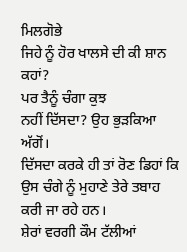ਮਿਲਗੋਭੇ
ਜਿਹੇ ਨੂੰ ਹੋਰ ਖਾਲਸੇ ਦੀ ਕੀ ਸ਼ਾਨ ਕਹਾਂ?
ਪਰ ਤੈਨੂੰ ਚੰਗਾ ਕੁਝ
ਨਹੀਂ ਦਿੱਸਦਾ? ਉਹ ਭੁੜਕਿਆ ਅੱਗੋਂ।
ਦਿੱਸਦਾ ਕਰਕੇ ਹੀ ਤਾਂ ਰੋਣ ਡਿਹਾਂ ਕਿ ਉਸ ਚੰਗੇ ਨੂੰ ਮੁਹਾਣੇ ਤੇਰੇ ਤਬਾਹ
ਕਰੀ ਜਾ ਰਹੇ ਹਨ।
ਸ਼ੇਰਾਂ ਵਰਗੀ ਕੌਮ ਟੱਲੀਆਂ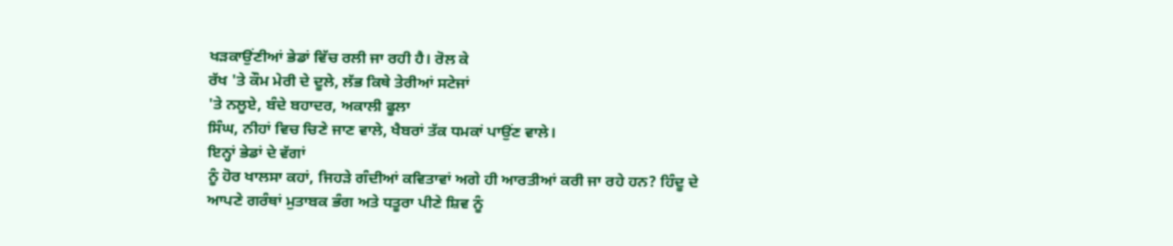ਖੜਕਾਉਂਣੀਆਂ ਭੇਡਾਂ ਵਿੱਚ ਰਲੀ ਜਾ ਰਹੀ ਹੈ। ਰੋਲ ਕੇ
ਰੱਖ 'ਤੇ ਕੌਮ ਮੇਰੀ ਦੇ ਦੂਲੇ, ਲੱਭ ਕਿਥੇ ਤੇਰੀਆਂ ਸਟੇਜਾਂ
'ਤੇ ਨਲੂਏ, ਬੰਦੇ ਬਹਾਦਰ, ਅਕਾਲੀ ਫੂਲਾ
ਸਿੰਘ, ਨੀਹਾਂ ਵਿਚ ਚਿਣੇ ਜਾਣ ਵਾਲੇ, ਖੈਬਰਾਂ ਤੱਕ ਧਮਕਾਂ ਪਾਉਂਣ ਵਾਲੇ।
ਇਨ੍ਹਾਂ ਭੇਡਾਂ ਦੇ ਵੱਗਾਂ
ਨੂੰ ਹੋਰ ਖਾਲਸਾ ਕਹਾਂ, ਜਿਹੜੇ ਗੰਦੀਆਂ ਕਵਿਤਾਵਾਂ ਅਗੇ ਹੀ ਆਰਤੀਆਂ ਕਰੀ ਜਾ ਰਹੇ ਹਨ? ਹਿੰਦੂ ਦੇ
ਆਪਣੇ ਗਰੰਥਾਂ ਮੁਤਾਬਕ ਭੰਗ ਅਤੇ ਧਤੂਰਾ ਪੀਣੇ ਸ਼ਿਵ ਨੂੰ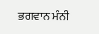ਭਗਵਾਨ ਮੰਨੀ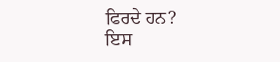ਫਿਰਦੇ ਹਨ?
ਇਸ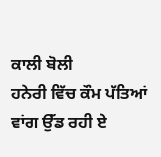ਕਾਲੀ ਬੋਲੀ
ਹਨੇਰੀ ਵਿੱਚ ਕੌਮ ਪੱਤਿਆਂ ਵਾਂਗ ਉੱਡ ਰਹੀ ਏ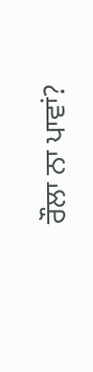ਰੌਲਾ ਨਾ ਪਾਵਾਂ?